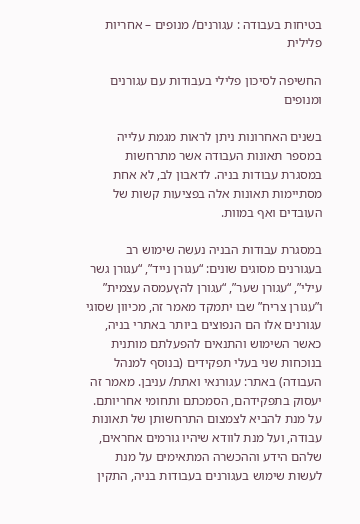בטיחות בעבודה : עגורנים/ מנופים – אחריות פלילית

החשיפה לסיכון פלילי בעבודות עם עגורנים ומנופים

בשנים האחרונות ניתן לראות מגמת עלייה במספר תאונות העבודה אשר מתרחשות במסגרת עבודות בניה. לדאבון לב, לא אחת מסתיימות תאונות אלה בפציעות קשות של העובדים ואף במוות.

במסגרת עבודות הבניה נעשה שימוש רב בעגורנים מסוגים שונים: “עגורן נייד”, “עגורן גשר עילי”, “עגורן שער”, “עגורן להץעמסה עצמית” ו”עגורן צריח” שבו יתמקד מאמר זה, מכיוון שסוגי עגורנים אלו הם הנפוצים ביותר באתרי בניה, כאשר השימוש והתנאים להפעלתם מותנית בנוכחות שני בעלי תפקידים (בנוסף למנהל העבודה) באתר: עגורנאי ואתת/ עניבן. מאמר זה יעסוק בתפקידהם, הסמכתם ותחומי אחריותם.
על מנת להביא לצמצום התרחשותן של תאונות עבודה, ועל מנת לוודא שיהיו גורמים אחראים, שלהם הידע וההכשרה המתאימים על מנת לעשות שימוש בעגורנים בעבודות בניה, התקין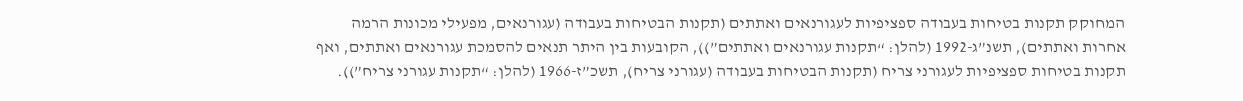המחוקק תקנות בטיחות בעבודה ספציפיות לעגורנאים ואתתים (תקנות הבטיחות בעבודה (עגורנאים, מפעילי מכונות הרמה אחרות ואתתים), תשנ”ג-1992 (להלן: “תקנות עגורנאים ואתתים”)), הקובעות בין היתר תנאים להסמכת עגורנאים ואתתים, ואף תקנות בטיחות ספציפיות לעגורני צריח (תקנות הבטיחות בעבודה (עגורני צריח), תשכ”ז-1966 (להלן: “תקנות עגורני צריח”)).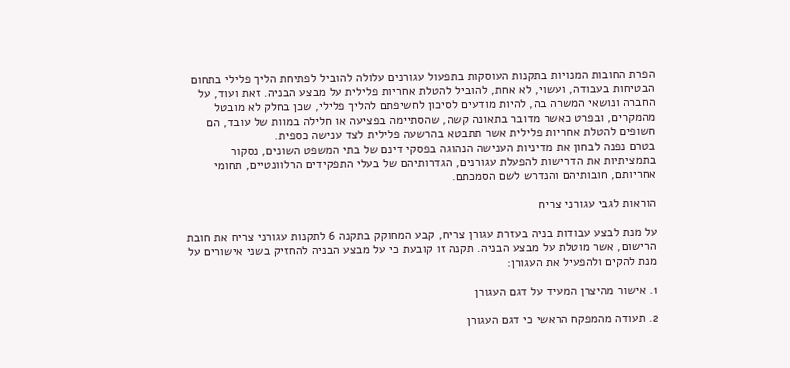הפרת החובות המנויות בתקנות העוסקות בתפעול עגורנים עלולה להוביל לפתיחת הליך פלילי בתחום הבטיחות בעבודה, ועשוי, לא אחת, להוביל להטלת אחריות פלילית על מבצע הבניה. זאת ועוד, על החברה ונושאי המשרה בה, להיות מודעים לסיכון לחשיפתם להליך פלילי, שכן בחלק לא מובטל מהמקרים, ובפרט כאשר מדובר בתאונה קשה, שהסתיימה בפציעה או חלילה במוות של עובד, הם חשופים להטלת אחריות פלילית אשר תתבטא בהרשעה פלילית לצד ענישה כספית.
בטרם נפנה לבחון את מדיניות הענישה הנהוגה בפסקי דינם של בתי המשפט השונים, נסקור בתמציתיות את הדרישות להפעלת עגורנים, הגדרותיהם של בעלי התפקידים הרלוונטיים, תחומי אחריותם, חובותיהם והנדרש לשם הסמכתם.

הוראות לגבי עגורני צריח

על מנת לבצע עבודות בניה בעזרת עגורן צריח, קבע המחוקק בתקנה 6 לתקנות עגורני צריח את חובת הרישום, אשר מוטלת על מבצע הבניה. תקנה זו קובעת כי על מבצע הבניה להחזיק בשני אישורים על מנת להקים ולהפעיל את העגורן:

1. אישור מהיצרן המעיד על דגם העגורן

2. תעודה מהמפקח הראשי כי דגם העגורן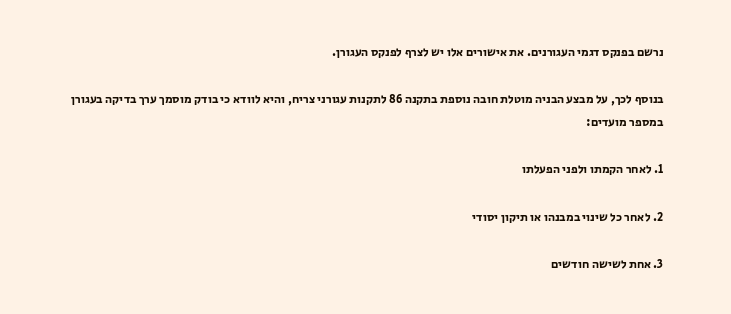נרשם בפנקס דגמי העגורנים. את אישורים אלו יש לצרף לפנקס העגורן.

בנוסף לכך, על מבצע הבניה מוטלת חובה נוספת בתקנה 86 לתקנות עגורני צריח, והיא לוודא כי בודק מוסמך ערך בדיקה בעגורן במספר מועדים:

1. לאחר הקמתו ולפני הפעלתו

2. לאחר כל שינוי במבנהו או תיקון יסודי

3. אחת לשישה חודשים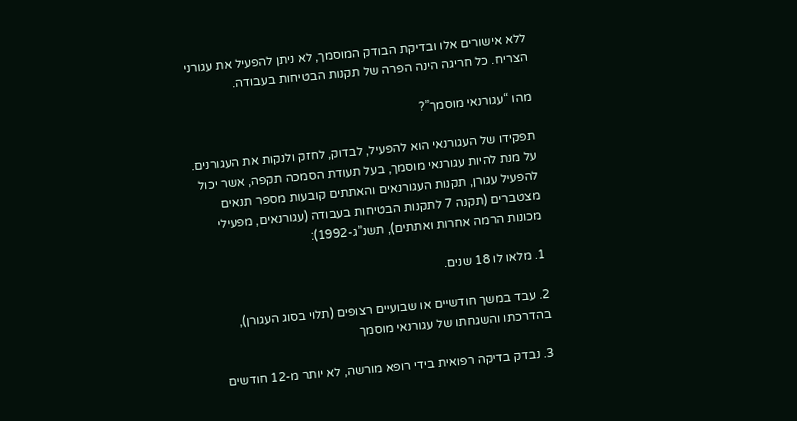ללא אישורים אלו ובדיקת הבודק המוסמך, לא ניתן להפעיל את עגורני הצריח. כל חריגה הינה הפרה של תקנות הבטיחות בעבודה.

מהו “עגורנאי מוסמך”?

תפקידו של העגורנאי הוא להפעיל, לבדוק, לחזק ולנקות את העגורנים. על מנת להיות עגורנאי מוסמך, בעל תעודת הסמכה תקפה, אשר יכול להפעיל עגורן, תקנות העגורנאים והאתתים קובעות מספר תנאים מצטברים (תקנה 7 לתקנות הבטיחות בעבודה (עגורנאים, מפעילי מכונות הרמה אחרות ואתתים), תשנ”ג-1992):

1. מלאו לו 18 שנים.

2. עבד במשך חודשיים או שבועיים רצופים (תלוי בסוג העגורן), בהדרכתו והשגחתו של עגורנאי מוסמך

3. נבדק בדיקה רפואית בידי רופא מורשה, לא יותר מ-12 חודשים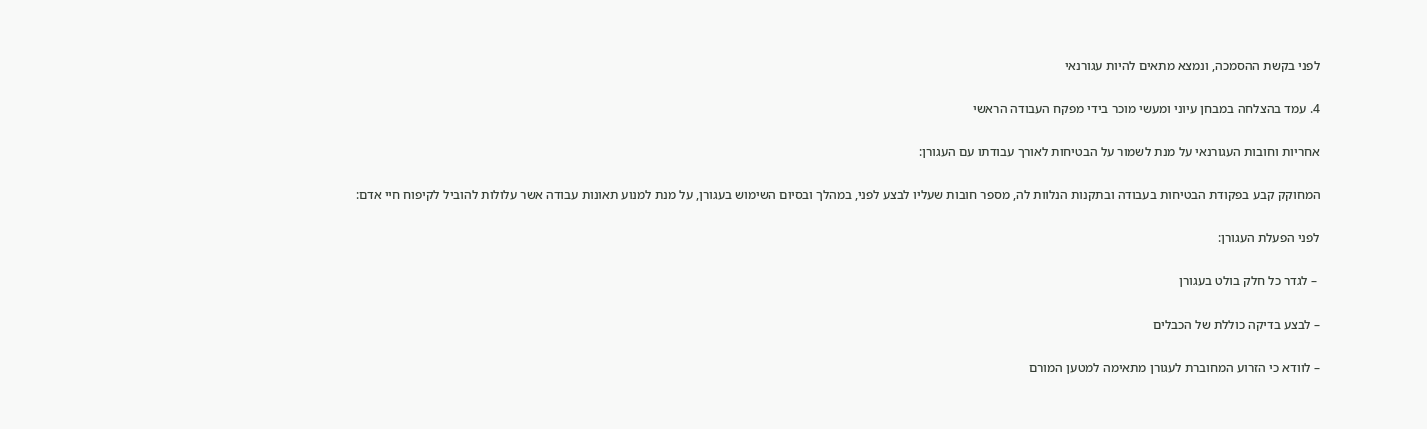לפני בקשת ההסמכה, ונמצא מתאים להיות עגורנאי

4. עמד בהצלחה במבחן עיוני ומעשי מוכר בידי מפקח העבודה הראשי

אחריות וחובות העגורנאי על מנת לשמור על הבטיחות לאורך עבודתו עם העגורן:

המחוקק קבע בפקודת הבטיחות בעבודה ובתקנות הנלוות לה, מספר חובות שעליו לבצע לפני, במהלך ובסיום השימוש בעגורן, על מנת למנוע תאונות עבודה אשר עלולות להוביל לקיפוח חיי אדם:

לפני הפעלת העגורן:

 – לגדר כל חלק בולט בעגורן

– לבצע בדיקה כוללת של הכבלים

– לוודא כי הזרוע המחוברת לעגורן מתאימה למטען המורם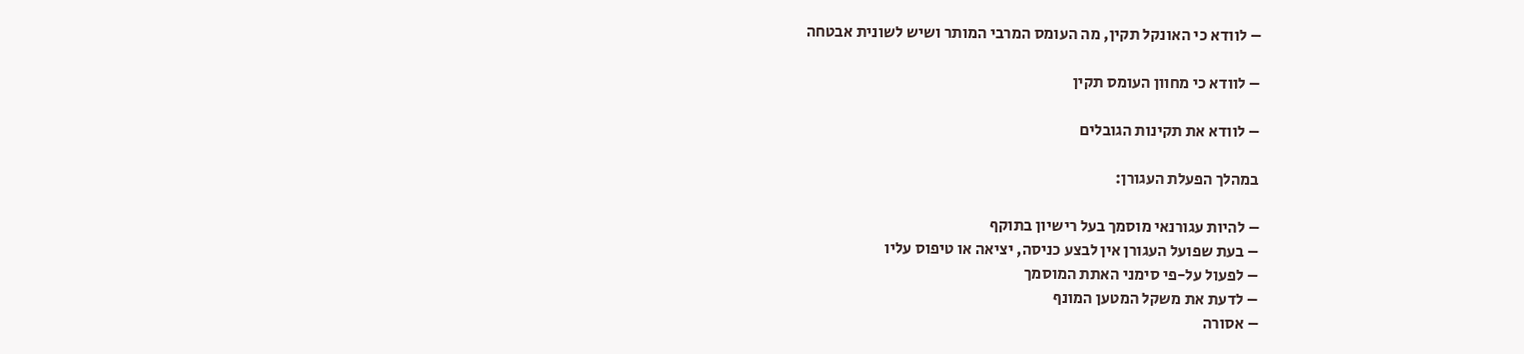– לוודא כי האונקל תקין, מה העומס המרבי המותר ושיש לשונית אבטחה

– לוודא כי מחוון העומס תקין

– לוודא את תקינות הגובלים

במהלך הפעלת העגורן:

– להיות עגורנאי מוסמך בעל רישיון בתוקף
– בעת שפועל העגורן אין לבצע כניסה, יציאה או טיפוס עליו
– לפעול על-פי סימני האתת המוסמך
– לדעת את משקל המטען המונף
– אסורה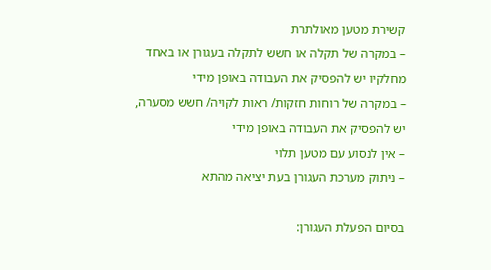קשירת מטען מאולתרת
– במקרה של תקלה או חשש לתקלה בעגורן או באחד מחלקיו יש להפסיק את העבודה באופן מידי
– במקרה של רוחות חזקות/ ראות לקויה/ חשש מסערה, יש להפסיק את העבודה באופן מידי
– אין לנסוע עם מטען תלוי
– ניתוק מערכת העגורן בעת יציאה מהתא

בסיום הפעלת העגורן: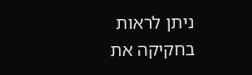ניתן לראות בחקיקה את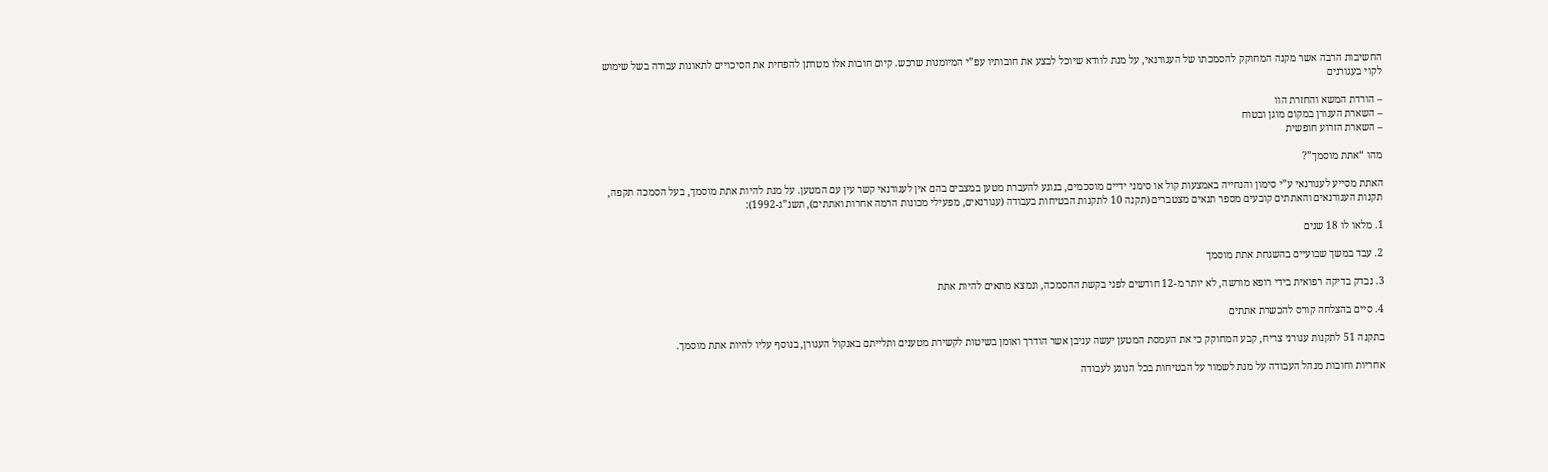החשיבות הרבה אשר מקנה המחוקק להסמכתו של העגורנאי, על מנת לוודא שיוכל לבצע את חובותיו עפ”י המיומנות שרכש. קיום חובות אלו מטרתן להפחית את הסיכויים לתאונות עבודה בשל שימוש לקוי בעגורנים

– הורדת המשא והחזרת הוו
– השארת העגורן במקום מוגן ובטוח
– השארת הזרוע חופשית

מהו “אתת מוסמך”?

האתת מסייע לעגורנאי ע”י סימון והנחייה באמצעות קול או סימני ידיים מוסכמים, בנוגע להעברת מטען במצבים בהם אין לעגורנאי קשר עין עם המטען. על מנת להיות אתת מוסמך, בעל הסמכה תקפה, תקנות העגורנאים והאתתים קובעים מספר תנאים מצטברים (תקנה 10 לתקנות הבטיחות בעבודה (עגורנאים, מפעילי מכונות הרמה אחרות ואתתים), תשנ”ג-1992):

1. מלאו לו 18 שנים

2. עבד במשך שבועיים בהשגחת אתת מוסמך

3. נבדק בדיקה רפואית בידי רופא מורשה, לא יותר מ-12 חודשים לפני בקשת ההסמכה, ונמצא מתאים להיות אתת

4. סיים בהצלחה קורס להכשרת אתתים

בתקנה 51 לתקנות עגורני צריח, קבע המחוקק כי את העמסת המטען יעשה עניבן אשר הודרך ואומן בשיטות לקשירת מטענים ותלייתם באנקול העגורן, בנוסף עליו להיות אתת מוסמך.

אחריות וחובות מנהל העבודה על מנת לשמור על הבטיחות בכל הנוגע לעבודה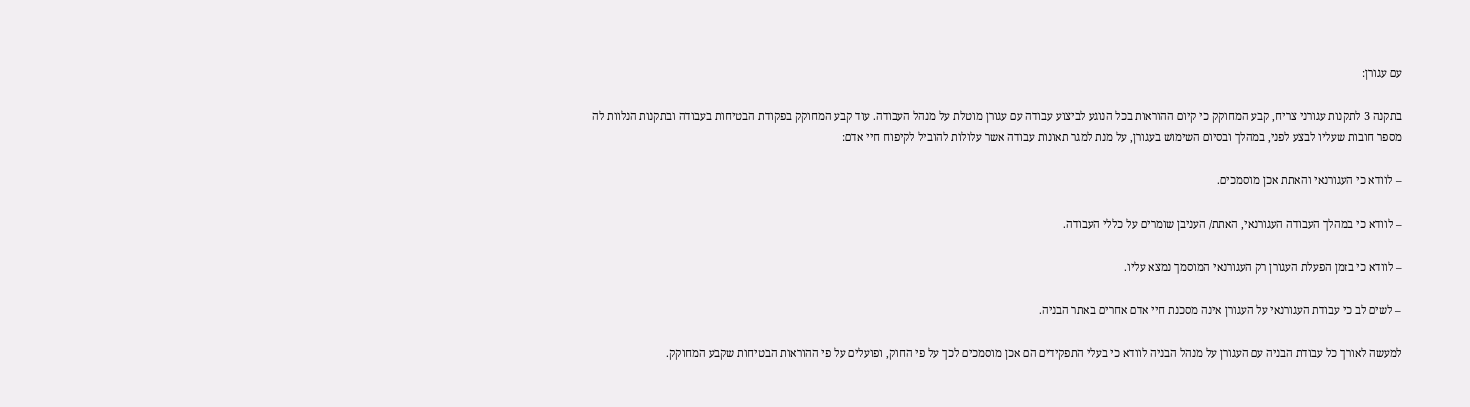עם עגורן:

בתקנה 3 לתקנות עגורני צריח, קבע המחוקק כי קיום ההוראות בכל הנוגע לביצוע עבודה עם עגורן מוטלת על מנהל העבודה. עוד קבע המחוקק בפקודת הבטיחות בעבודה ובתקנות הנלוות לה מספר חובות שעליו לבצע לפני, במהלך ובסיום השימוש בעגורן, על מנת למגר תאונות עבודה אשר עלולות להוביל לקיפוח חיי אדם:

– לוודא כי העגורנאי והאתת אכן מוסמכים.

– לוודא כי במהלך העבודה העגורנאי, האתת/ העניבן שומרים על כללי העבודה.

– לוודא כי בזמן הפעלת העגורן רק העגורנאי המוסמך נמצא עליו.

– לשים לב כי עבודת העגורנאי על העגורן אינה מסכנת חיי אדם אחרים באתר הבניה.

למעשה לאורך כל עבודת הבניה עם העגורן על מנהל הבניה לוודא כי בעלי התפקידים הם אכן מוסמכים לכך על פי החוק, ופועלים על פי ההוראות הבטיחות שקבע המחוקק.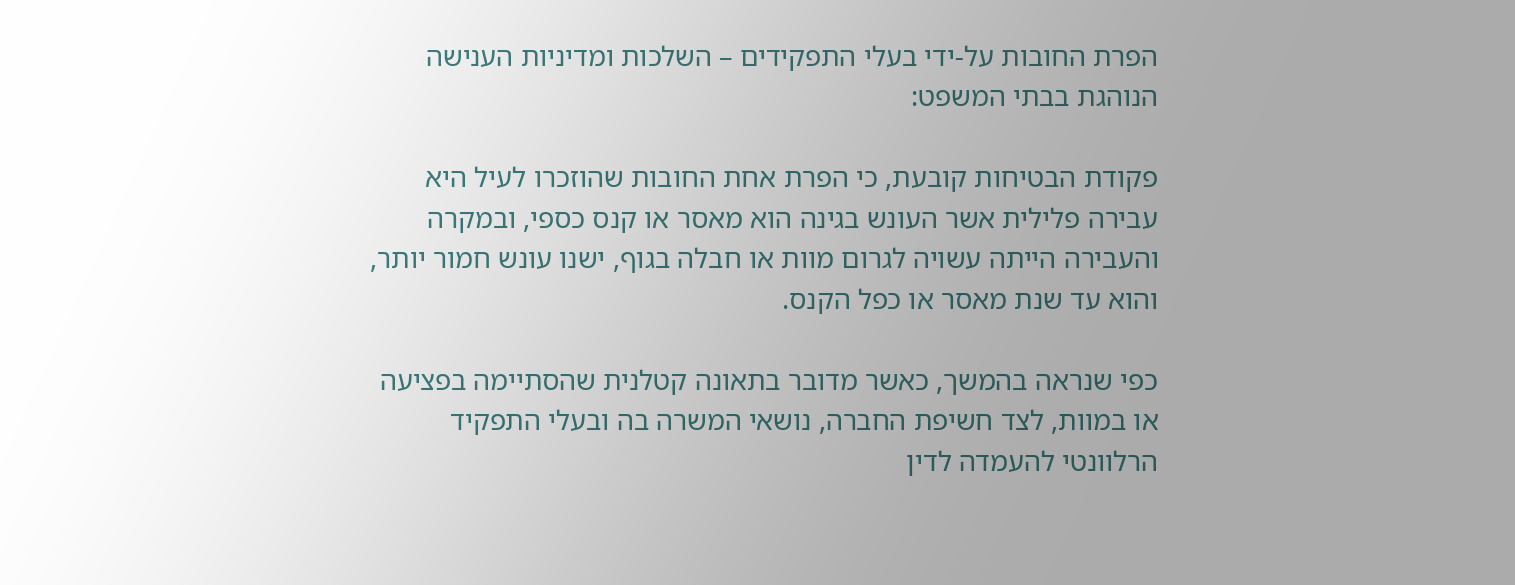הפרת החובות על-ידי בעלי התפקידים – השלכות ומדיניות הענישה הנוהגת בבתי המשפט:

פקודת הבטיחות קובעת, כי הפרת אחת החובות שהוזכרו לעיל היא עבירה פלילית אשר העונש בגינה הוא מאסר או קנס כספי, ובמקרה והעבירה הייתה עשויה לגרום מוות או חבלה בגוף, ישנו עונש חמור יותר, והוא עד שנת מאסר או כפל הקנס.

כפי שנראה בהמשך, כאשר מדובר בתאונה קטלנית שהסתיימה בפציעה או במוות, לצד חשיפת החברה, נושאי המשרה בה ובעלי התפקיד הרלוונטי להעמדה לדין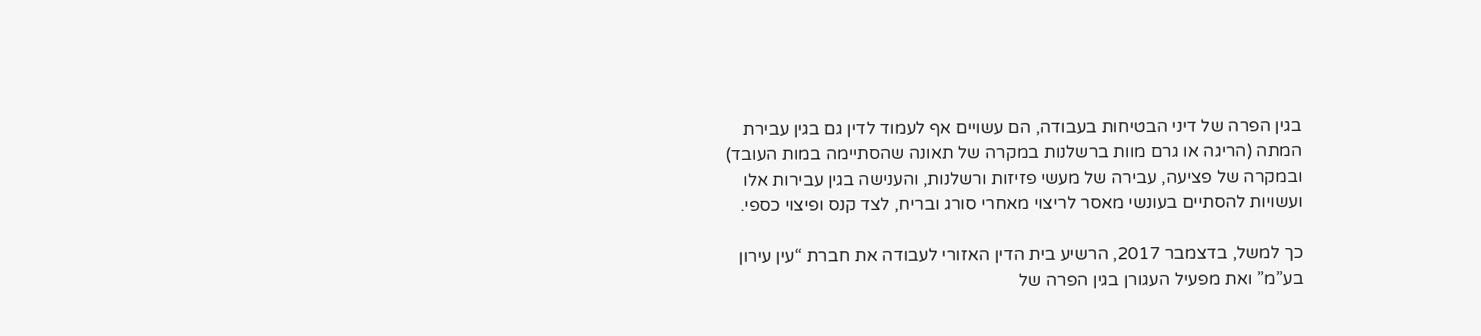בגין הפרה של דיני הבטיחות בעבודה, הם עשויים אף לעמוד לדין גם בגין עבירת המתה (הריגה או גרם מוות ברשלנות במקרה של תאונה שהסתיימה במות העובד) ובמקרה של פציעה, עבירה של מעשי פזיזות ורשלנות, והענישה בגין עבירות אלו ועשויות להסתיים בעונשי מאסר לריצוי מאחרי סורג ובריח, לצד קנס ופיצוי כספי.

כך למשל, בדצמבר 2017, הרשיע בית הדין האזורי לעבודה את חברת “עין עירון בע”מ” ואת מפעיל העגורן בגין הפרה של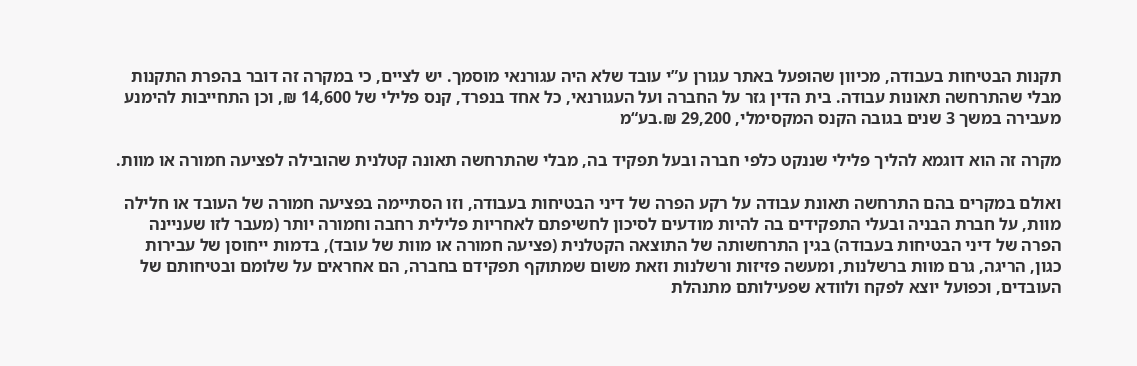תקנות הבטיחות בעבודה, מכיוון שהופעל באתר עגורן ע”י עובד שלא היה עגורנאי מוסמך. יש לציים, כי במקרה זה דובר בהפרת התקנות מבלי שהתרחשה תאונות עבודה. בית הדין גזר על החברה ועל העגורנאי, כל אחד בנפרד, קנס פלילי של 14,600 ₪, וכן התחייבות להימנע מעבירה במשך 3 שנים בגובה הקנס המקסימלי, 29,200 ₪.בע“מ

מקרה זה הוא דוגמא להליך פלילי שננקט כלפי חברה ובעל תפקיד בה, מבלי שהתרחשה תאונה קטלנית שהובילה לפציעה חמורה או מוות.

ואולם במקרים בהם התרחשה תאונת עבודה על רקע הפרה של דיני הבטיחות בעבודה, וזו הסתיימה בפציעה חמורה של העובד או חלילה מוות, על חברת הבניה ובעלי התפקידים בה להיות מודעים לסיכון לחשיפתם לאחריות פלילית רחבה וחמורה יותר (מעבר לזו שעניינה הפרה של דיני הבטיחות בעבודה) בגין התרחשותה של התוצאה הקטלנית (פציעה חמורה או מוות של עובד), בדמות ייחוסן של עבירות כגון, הריגה, גרם מוות ברשלנות, ומעשה פזיזות ורשלנות וזאת משום שמתוקף תפקידם בחברה, הם אחראים על שלומם ובטיחותם של העובדים, וכפועל יוצא לפקח ולוודא שפעילותם מתנהלת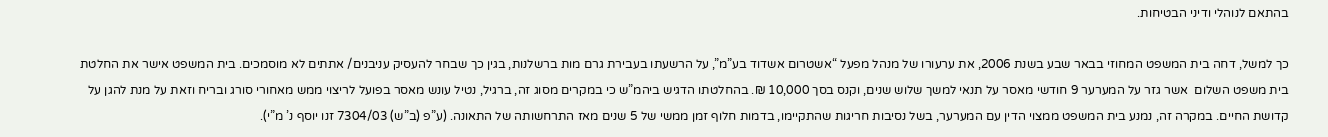בהתאם לנוהלי ודיני הבטיחות.

כך למשל, דחה בית המשפט המחוזי בבאר שבע בשנת 2006, את ערעורו של מנהל מפעל “אשטרום אשדוד בע”מ”, על הרשעתו בעבירת גרם מות ברשלנות, בגין כך שבחר להעסיק עניבנים/ אתתים לא מוסמכים. בית המשפט אישר את החלטת בית משפט השלום  אשר גזר על המערער 9 חודשי מאסר על תנאי למשך שלוש שנים, וקנס בסך 10,000 ₪. בהחלטתו הדגיש ביהמ”ש כי במקרים מסוג זה, ברגיל, נטיל עונש מאסר בפועל לריצוי ממש מאחורי סורג ובריח וזאת על מנת להגן על קדושת החיים. במקרה זה, נמנע בית המשפט ממצוי הדין עם המערער, בשל נסיבות חריגות שהתקיימו, בדמות חלוף זמן ממשי של 5 שנים מאז התרחשותה של התאונה. (ע”פ (ב”ש) 7304/03 זנו יוסף נ’ מ”י).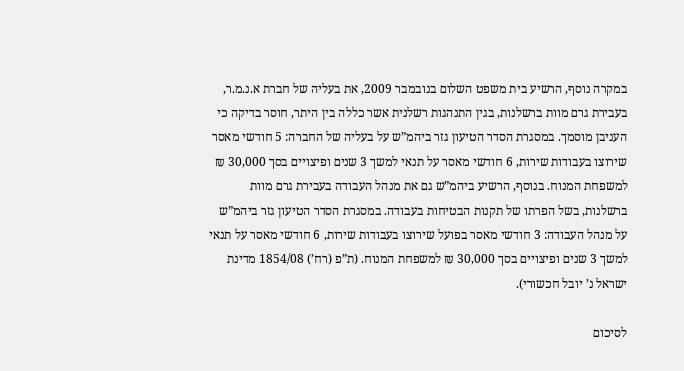במקרה נוסף, הרשיע בית משפט השלום בנובמבר 2009, את בעליה של חברת א.נ.מ.ר, בעבירת גרם מוות ברשלנות, בגין התנהגות רשלנית אשר כללה בין היתר, חוסר בדיקה כי העניבן מוסמך. במסגרת הסדר הטיעון גזר ביהמ”ש על בעליה של החברה: 5 חודשי מאסר שירוצו בעבודות שירות, 6 חודשי מאסר על תנאי למשך 3 שנים ופיצויים בסך 30,000 ₪ למשפחת המנוח. בנוסף, הרשיע ביהמ”ש גם את מנהל העבודה בעבירת גרם מוות ברשלנות, בשל הפרתו של תקנות הבטיחות בעבודה. במסגרת הסדר הטיעון גזר ביהמ”ש על מנהל העבודה: 3 חודשי מאסר בפועל שירוצו בעבודות שירות, 6 חודשי מאסר על תנאי למשך 3 שנים ופיצויים בסך 30,000 ₪ למשפחת המנוח. (ת”פ (רח’) 1854/08 מדינת ישראל נ’ יובל חכשורי).

לסיכום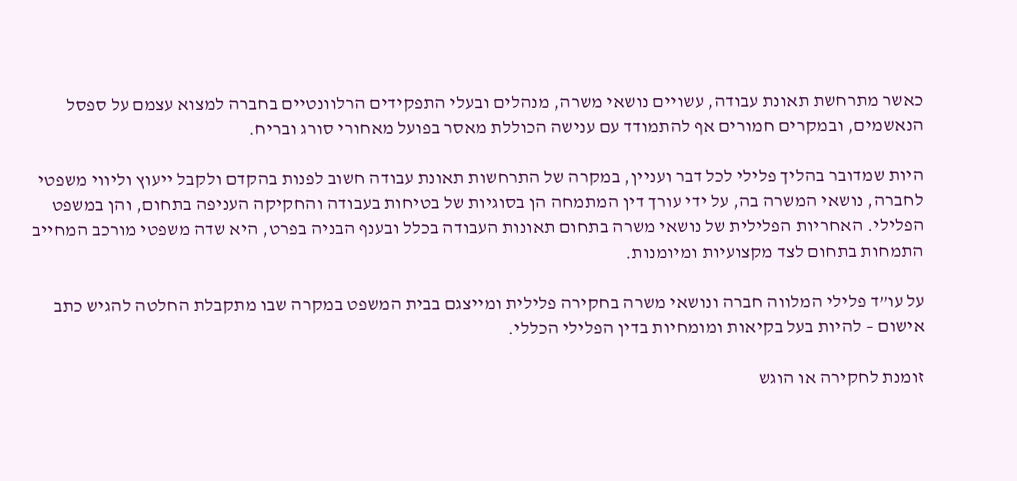כאשר מתרחשת תאונת עבודה, עשויים נושאי משרה, מנהלים ובעלי התפקידים הרלוונטיים בחברה למצוא עצמם על ספסל הנאשמים, ובמקרים חמורים אף להתמודד עם ענישה הכוללת מאסר בפועל מאחורי סורג ובריח.

היות שמדובר בהליך פלילי לכל דבר ועניין, במקרה של התרחשות תאונת עבודה חשוב לפנות בהקדם ולקבל ייעוץ וליווי משפטי לחברה, נושאי המשרה בה, על ידי עורך דין המתמחה הן בסוגיות של בטיחות בעבודה והחקיקה העניפה בתחום, והן במשפט הפלילי. האחריות הפלילית של נושאי משרה בתחום תאונות העבודה בכלל ובענף הבניה בפרט, היא שדה משפטי מורכב המחייב התמחות בתחום לצד מקצועיות ומיומנות.

על עו”ד פלילי המלווה חברה ונושאי משרה בחקירה פלילית ומייצגם בבית המשפט במקרה שבו מתקבלת החלטה להגיש כתב אישום – להיות בעל בקיאות ומומחיות בדין הפלילי הכללי.

זומנת לחקירה או הוגש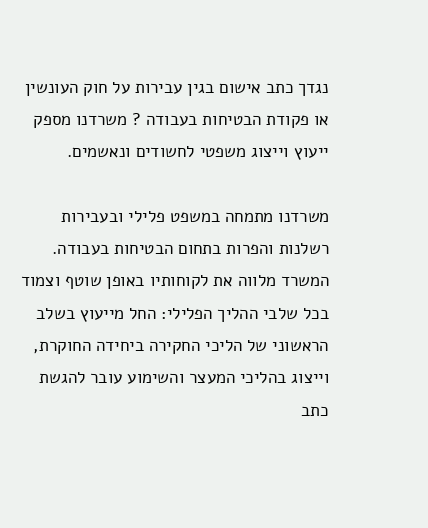נגדך כתב אישום בגין עבירות על חוק העונשין או פקודת הבטיחות בעבודה ? משרדנו מספק ייעוץ וייצוג משפטי לחשודים ונאשמים.

משרדנו מתמחה במשפט פלילי ובעבירות רשלנות והפרות בתחום הבטיחות בעבודה. המשרד מלווה את לקוחותיו באופן שוטף וצמוד בכל שלבי ההליך הפלילי: החל מייעוץ בשלב הראשוני של הליכי החקירה ביחידה החוקרת, וייצוג בהליכי המעצר והשימוע עובר להגשת כתב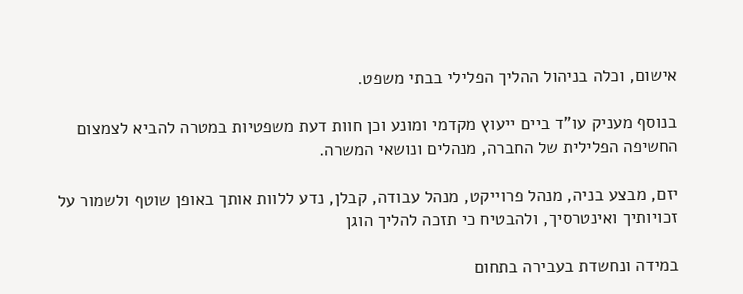אישום, וכלה בניהול ההליך הפלילי בבתי משפט.

בנוסף מעניק עו”ד ביים ייעוץ מקדמי ומונע וכן חוות דעת משפטיות במטרה להביא לצמצום החשיפה הפלילית של החברה, מנהלים ונושאי המשרה.

יזם, מבצע בניה, מנהל פרוייקט, מנהל עבודה, קבלן, נדע ללוות אותך באופן שוטף ולשמור על זכויותיך ואינטרסיך, ולהבטיח כי תזכה להליך הוגן

במידה ונחשדת בעבירה בתחום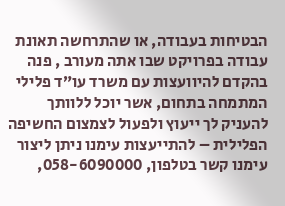הבטיחות בעבודה, או שהתרחשה תאונת עבודה בפרויקט שבו אתה מעורב , פנה בהקדם להיוועצות עם משרד עו”ד פלילי המתמחה בתחום, אשר יוכל ללוותך להעניק לך ייעוץ ולפעול לצמצום החשיפה הפלילית – להתייעצות עימנו ניתן ליצור עימנו קשר בטלפון, 058-6090000,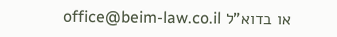או בדוא”ל office@beim-law.co.il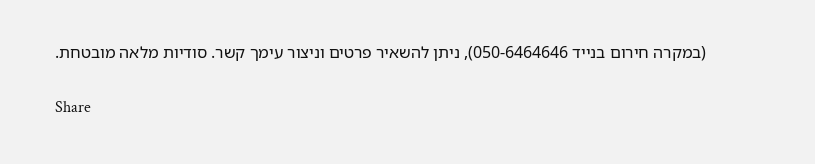(במקרה חירום בנייד 050-6464646), ניתן להשאיר פרטים וניצור עימך קשר. סודיות מלאה מובטחת.

Share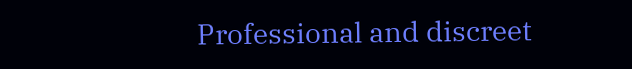Professional and discreet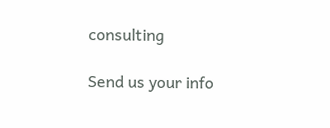consulting

Send us your info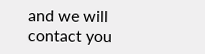and we will contact you